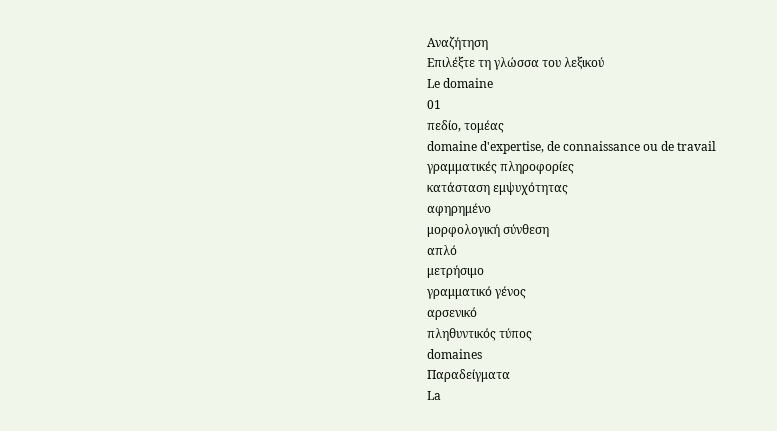Αναζήτηση
Επιλέξτε τη γλώσσα του λεξικού
Le domaine
01
πεδίο, τομέας
domaine d'expertise, de connaissance ou de travail
γραμματικές πληροφορίες
κατάσταση εμψυχότητας
αφηρημένο
μορφολογική σύνθεση
απλό
μετρήσιμο
γραμματικό γένος
αρσενικό
πληθυντικός τύπος
domaines
Παραδείγματα
La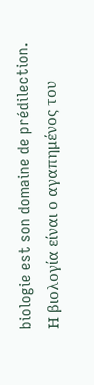biologie est son domaine de prédilection.
Η βιολογία είναι ο αγαπημένος του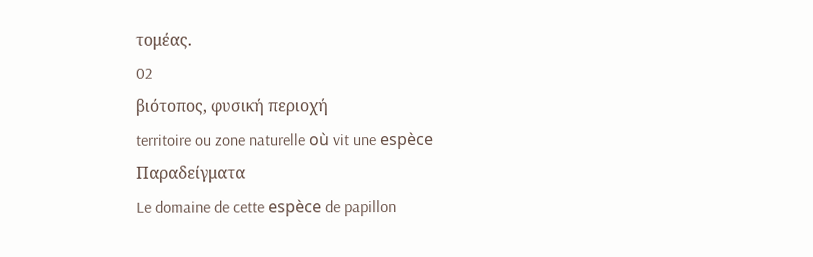τομέας.
02
βιότοπος, φυσική περιοχή
territoire ou zone naturelle où vit une espèce
Παραδείγματα
Le domaine de cette espèce de papillon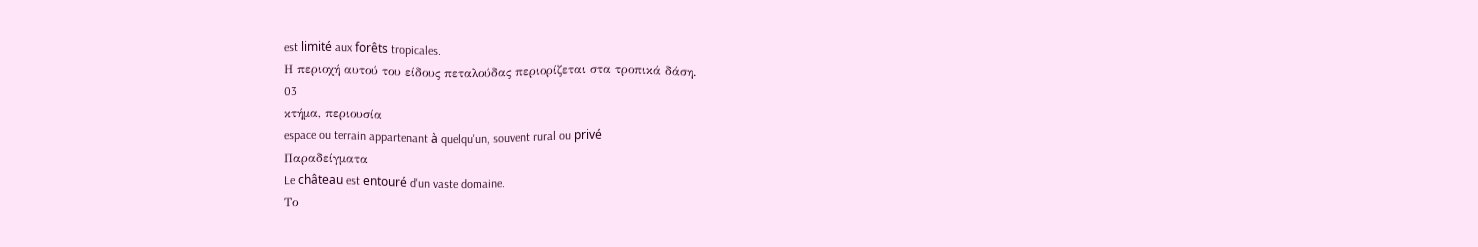est limité aux forêts tropicales.
Η περιοχή αυτού του είδους πεταλούδας περιορίζεται στα τροπικά δάση.
03
κτήμα, περιουσία
espace ou terrain appartenant à quelqu'un, souvent rural ou privé
Παραδείγματα
Le château est entouré d'un vaste domaine.
Το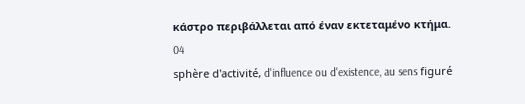κάστρο περιβάλλεται από έναν εκτεταμένο κτήμα.
04
sphère d'activité, d'influence ou d'existence, au sens figuré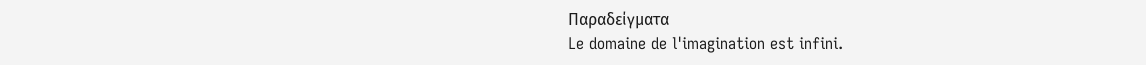Παραδείγματα
Le domaine de l'imagination est infini.